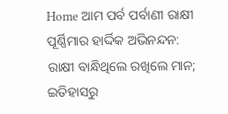Home ଆମ ପର୍ବ ପର୍ବାଣୀ ରାକ୍ଷୀ ପୂର୍ଣ୍ଣିମାର ହାର୍ଦ୍ଦିକ ଅଭିନନ୍ଦନ: ରାକ୍ଷୀ ବାନ୍ଧିଥିଲେ ରଖିଲେ ମାନ; ଇତିହାସରୁ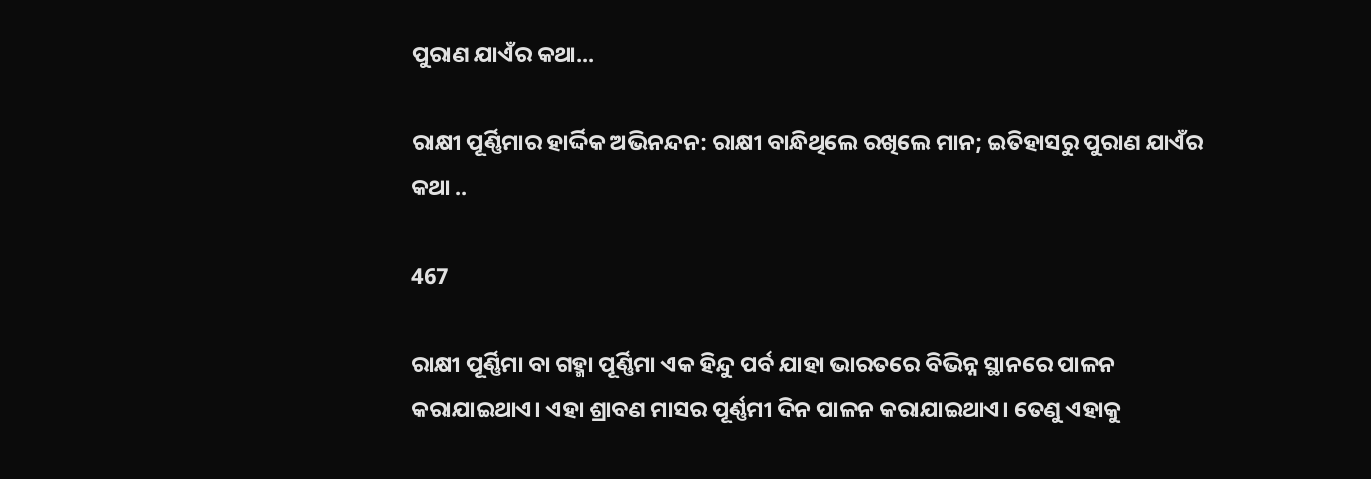ପୁରାଣ ଯାଏଁର କଥା...

ରାକ୍ଷୀ ପୂର୍ଣ୍ଣିମାର ହାର୍ଦ୍ଦିକ ଅଭିନନ୍ଦନ: ରାକ୍ଷୀ ବାନ୍ଧିଥିଲେ ରଖିଲେ ମାନ; ଇତିହାସରୁ ପୁରାଣ ଯାଏଁର କଥା ..

467

ରାକ୍ଷୀ ପୂର୍ଣ୍ଣିମା ବା ଗହ୍ମା ପୂର୍ଣ୍ଣିମା ଏକ ହିନ୍ଦୁ ପର୍ବ ଯାହା ଭାରତରେ ବିଭିନ୍ନ ସ୍ଥାନରେ ପାଳନ କରାଯାଇଥାଏ। ଏହା ଶ୍ରାବଣ ମାସର ପୂର୍ଣ୍ଣମୀ ଦିନ ପାଳନ କରାଯାଇଥାଏ। ତେଣୁ ଏହାକୁ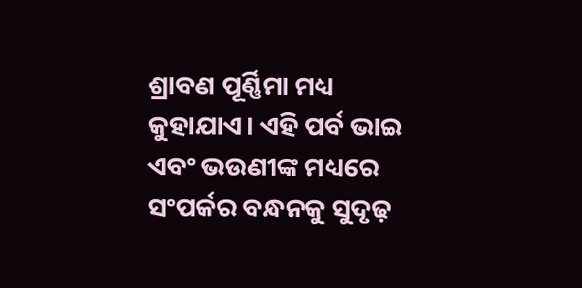ଶ୍ରାବଣ ପୂର୍ଣ୍ଣିମା ମଧ୍ୟ କୁହାଯାଏ। ଏହି ପର୍ବ ଭାଇ ଏବଂ ଭଉଣୀଙ୍କ ମଧ୍ୟରେ ସଂପର୍କର ବନ୍ଧନକୁ ସୁଦୃଢ଼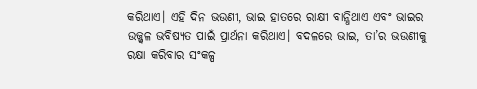କରିଥାଏ। ଏହି ଦିନ ଭଉଣୀ, ଭାଇ ହାତରେ ରାକ୍ଷୀ ବାନ୍ଧିଥାଏ ଏବଂ ଭାଇର ଉଜ୍ଜ୍ୱଳ ଭବିଷ୍ୟତ ପାଇଁ ପ୍ରାର୍ଥନା କରିଥାଏ। ବଦଳରେ ଭାଇ, ତା’ର ଭଉଣୀକୁ ରକ୍ଷା କରିବାର ସଂକଳ୍ପ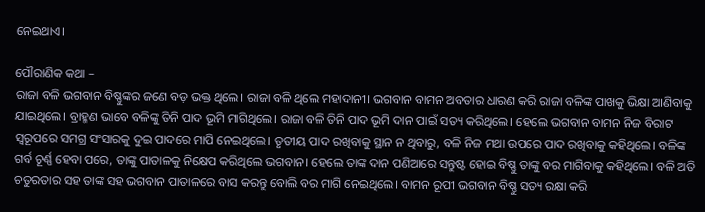ନେଇଥାଏ।

ପୌରାଣିକ କଥା –
ରାଜା ବଳି ଭଗବାନ ବିଷ୍ଣୁଙ୍କର ଜଣେ ବଡ଼ ଭକ୍ତ ଥିଲେ। ରାଜା ବଳି ଥିଲେ ମହାଦାନୀ। ଭଗବାନ ବାମନ ଅବତାର ଧାରଣ କରି ରାଜା ବଳିଙ୍କ ପାଖକୁ ଭିକ୍ଷା ଆଣିବାକୁ ଯାଇଥିଲେ। ବ୍ରାହ୍ମଣ ଭାବେ ବଳିଙ୍କୁ ତିନି ପାଦ ଭୂମି ମାଗିଥିଲେ। ରାଜା ବଳି ତିନି ପାଦ ଭୂମି ଦାନ ପାଇଁ ସତ୍ୟ କରିଥିଲେ। ହେଲେ ଭଗବାନ ବାମନ ନିଜ ବିରାଟ ସ୍ୱରୂପରେ ସମଗ୍ର ସଂସାରକୁ ଦୁଇ ପାଦରେ ମାପି ନେଇଥିଲେ। ତୃତୀୟ ପାଦ ରଖିବାକୁ ସ୍ଥାନ ନ ଥିବାରୁ, ବଳି ନିଜ ମଥା ଉପରେ ପାଦ ରଖିବାକୁ କହିଥିଲେ। ବଳିଙ୍କ ଗର୍ବ ଚୂର୍ଣ୍ଣ ହେବା ପରେ, ତାଙ୍କୁ ପାତାଳକୁ ନିକ୍ଷେପ କରିଥିଲେ ଭଗବାନ। ହେଲେ ତାଙ୍କ ଦାନ ପଣିଆରେ ସନ୍ତୁଷ୍ଟ ହୋଇ ବିଷ୍ଣୁ ତାଙ୍କୁ ବର ମାଗିବାକୁ କହିଥିଲେ। ବଳି ଅତି ଚତୁରତାର ସହ ତାଙ୍କ ସହ ଭଗବାନ ପାତାଳରେ ବାସ କରନ୍ତୁ ବୋଲି ବର ମାଗି ନେଇଥିଲେ। ବାମନ ରୂପୀ ଭଗବାନ ବିଷ୍ଣୁ ସତ୍ୟ ରକ୍ଷା କରି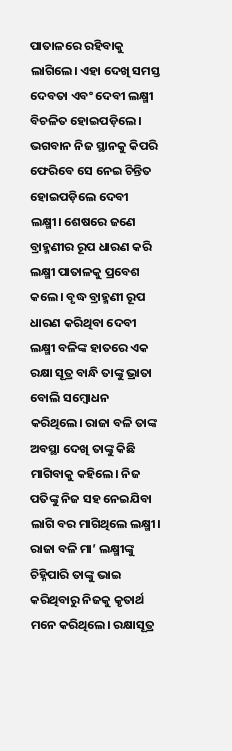ପାତାଳରେ ରହିବାକୁ ଲାଗିଲେ। ଏହା ଦେଖି ସମସ୍ତ ଦେବତା ଏବଂ ଦେବୀ ଲକ୍ଷ୍ମୀ ବିଚଳିତ ହୋଇପଡ଼ିଲେ। ଭଗବାନ ନିଜ ସ୍ଥାନକୁ କିପରି ଫେରିବେ ସେ ନେଇ ଚିନ୍ତିତ ହୋଇପଡ଼ିଲେ ଦେବୀ ଲକ୍ଷ୍ମୀ। ଶେଷରେ ଜଣେ ବ୍ରାହ୍ମଣୀର ରୂପ ଧାରଣ କରି ଲକ୍ଷ୍ମୀ ପାତାଳକୁ ପ୍ରବେଶ କଲେ। ବୃଦ୍ଧ ବ୍ରାହ୍ମଣୀ ରୂପ ଧାରଣ କରିଥିବା ଦେବୀ ଲକ୍ଷ୍ମୀ ବଳିଙ୍କ ହାତରେ ଏକ ରକ୍ଷା ସୂତ୍ର ବାନ୍ଧି ତାଙ୍କୁ ଭ୍ରାତା ବୋଲି ସମ୍ୱୋଧନ କରିଥିଲେ। ରାଜା ବଳି ତାଙ୍କ ଅବସ୍ଥା ଦେଖି ତାଙ୍କୁ କିଛି ମାଗିବାକୁ କହିଲେ। ନିଜ ପତିଙ୍କୁ ନିଜ ସହ ନେଇଯିବା ଲାଗି ବର ମାଗିଥିଲେ ଲକ୍ଷ୍ମୀ। ରାଜା ବଳି ମା’ ଲକ୍ଷ୍ମୀଙ୍କୁ ଚିହ୍ନିପାରି ତାଙ୍କୁ ଭାଇ କରିଥିବାରୁ ନିଜକୁ କୃତାର୍ଥ ମନେ କରିଥିଲେ। ରକ୍ଷାସୂତ୍ର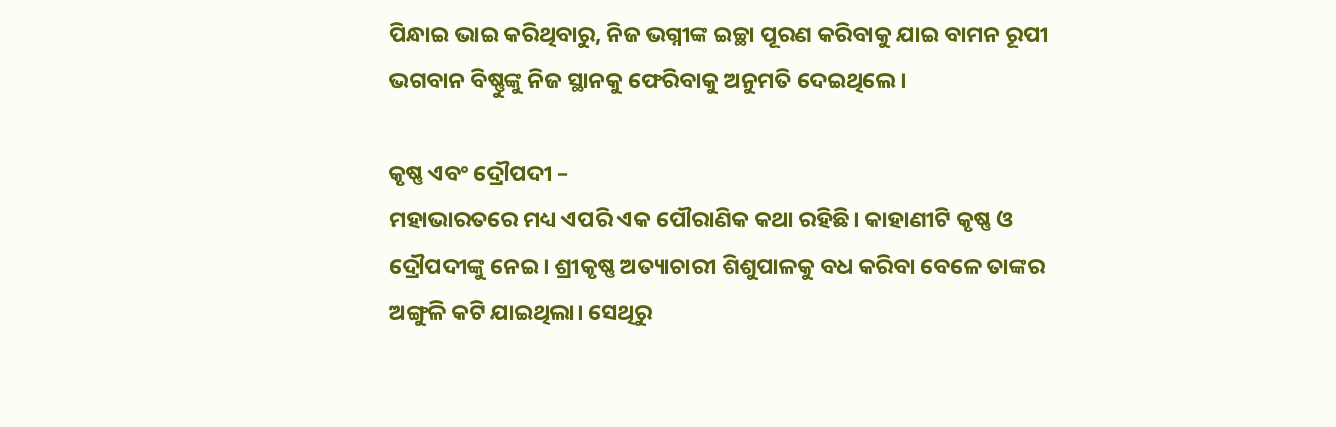ପିନ୍ଧାଇ ଭାଇ କରିଥିବାରୁ, ନିଜ ଭଗ୍ନୀଙ୍କ ଇଚ୍ଛା ପୂରଣ କରିବାକୁ ଯାଇ ବାମନ ରୂପୀ ଭଗବାନ ବିଷ୍ଣୁଙ୍କୁ ନିଜ ସ୍ଥାନକୁ ଫେରିବାକୁ ଅନୁମତି ଦେଇଥିଲେ।

କୃଷ୍ଣ ଏବଂ ଦ୍ରୌପଦୀ –
ମହାଭାରତରେ ମଧ୍ୟ ଏପରି ଏକ ପୌରାଣିକ କଥା ରହିଛି। କାହାଣୀଟି କୃଷ୍ଣ ଓ ଦ୍ରୌପଦୀଙ୍କୁ ନେଇ। ଶ୍ରୀକୃଷ୍ଣ ଅତ୍ୟାଚାରୀ ଶିଶୁପାଳକୁ ବଧ କରିବା ବେଳେ ତାଙ୍କର ଅଙ୍ଗୁଳି କଟି ଯାଇଥିଲା। ସେଥିରୁ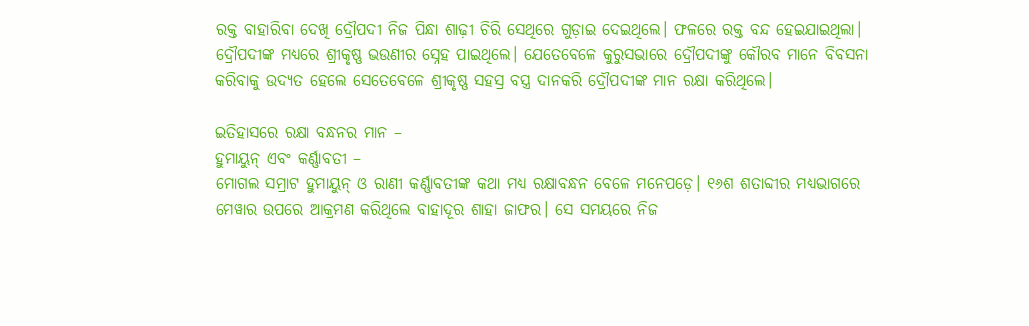ରକ୍ତ ବାହାରିବା ଦେଖି ଦ୍ରୌପଦୀ ନିଜ ପିନ୍ଧା ଶାଢ଼ୀ ଚିରି ସେଥିରେ ଗୁଡ଼ାଇ ଦେଇଥିଲେ। ଫଳରେ ରକ୍ତ ବନ୍ଦ ହେଇଯାଇଥିଲା। ଦ୍ରୌପଦୀଙ୍କ ମଧ୍ୟରେ ଶ୍ରୀକୃଷ୍ଣ ଭଉଣୀର ସ୍ନେହ ପାଇଥିଲେ। ଯେତେବେଳେ କୁରୁସଭାରେ ଦ୍ରୌପଦୀଙ୍କୁ କୌରବ ମାନେ ବିବସନା କରିବାକୁ ଉଦ୍ୟତ ହେଲେ ସେତେବେଳେ ଶ୍ରୀକୃଷ୍ଣ ସହସ୍ର ବସ୍ତ୍ର ଦାନକରି ଦ୍ରୌପଦୀଙ୍କ ମାନ ରକ୍ଷା କରିଥିଲେ।

ଇତିହାସରେ ରକ୍ଷା ବନ୍ଧନର ମାନ –
ହୁମାୟୁନ୍‌ ଏବଂ କର୍ଣ୍ଣାବତୀ –
ମୋଗଲ ସମ୍ରାଟ ହୁମାୟୁନ୍‌ ଓ ରାଣୀ କର୍ଣ୍ଣାବତୀଙ୍କ କଥା ମଧ୍ୟ ରକ୍ଷାବନ୍ଧନ ବେଳେ ମନେପଡ଼େ। ୧୬ଶ ଶତାବ୍ଦୀର ମଧ୍ୟଭାଗରେ ମେୱାର ଉପରେ ଆକ୍ରମଣ କରିଥିଲେ ବାହାଦୂର ଶାହା ଜାଫର। ସେ ସମୟରେ ନିଜ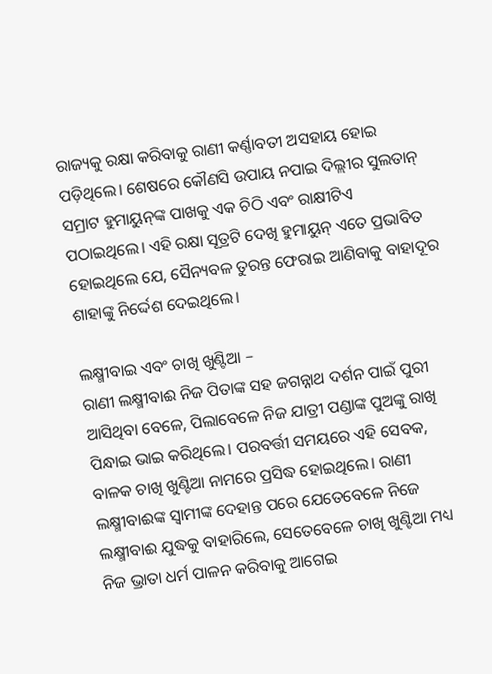ରାଜ୍ୟକୁ ରକ୍ଷା କରିବାକୁ ରାଣୀ କର୍ଣ୍ଣାବତୀ ଅସହାୟ ହୋଇ ପଡ଼ିଥିଲେ। ଶେଷରେ କୌଣସି ଉପାୟ ନପାଇ ଦିଲ୍ଲୀର ସୁଲତାନ୍‌ ସମ୍ରାଟ ହୁମାୟୁନ୍‌ଙ୍କ ପାଖକୁ ଏକ ଚିଠି ଏବଂ ରାକ୍ଷୀଟିଏ ପଠାଇଥିଲେ। ଏହି ରକ୍ଷା ସୂତ୍ରଟି ଦେଖି ହୁମାୟୁନ୍‌ ଏତେ ପ୍ରଭାବିତ ହୋଇଥିଲେ ଯେ, ସୈନ୍ୟବଳ ତୁରନ୍ତ ଫେରାଇ ଆଣିବାକୁ ବାହାଦୂର ଶାହାଙ୍କୁ ନିର୍ଦ୍ଦେଶ ଦେଇଥିଲେ।

ଲକ୍ଷ୍ମୀବାଇ ଏବଂ ଚାଖି ଖୁଣ୍ଟିଆ –
ରାଣୀ ଲକ୍ଷ୍ମୀବାଈ ନିଜ ପିତାଙ୍କ ସହ ଜଗନ୍ନାଥ ଦର୍ଶନ ପାଇଁ ପୁରୀ ଆସିଥିବା ବେଳେ, ପିଲାବେଳେ ନିଜ ଯାତ୍ରୀ ପଣ୍ଡାଙ୍କ ପୁଅଙ୍କୁ ରାଖି ପିନ୍ଧାଇ ଭାଇ କରିଥିଲେ। ପରବର୍ତ୍ତୀ ସମୟରେ ଏହି ସେବକ, ବାଳକ ଚାଖି ଖୁଣ୍ଟିଆ ନାମରେ ପ୍ରସିଦ୍ଧ ହୋଇଥିଲେ। ରାଣୀ ଲକ୍ଷ୍ମୀବାଈଙ୍କ ସ୍ୱାମୀଙ୍କ ଦେହାନ୍ତ ପରେ ଯେତେବେଳେ ନିଜେ ଲକ୍ଷ୍ମୀବାଈ ଯୁଦ୍ଧକୁ ବାହାରିଲେ, ସେତେବେଳେ ଚାଖି ଖୁଣ୍ଟିଆ ମଧ୍ୟ ନିଜ ଭ୍ରାତା ଧର୍ମ ପାଳନ କରିବାକୁ ଆଗେଇ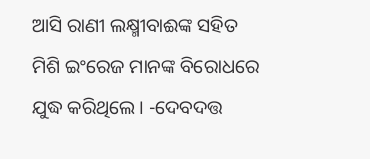ଆସି ରାଣୀ ଲକ୍ଷ୍ମୀବାଈଙ୍କ ସହିତ ମିଶି ଇଂରେଜ ମାନଙ୍କ ବିରୋଧରେ ଯୁଦ୍ଧ କରିଥିଲେ। -ଦେବଦତ୍ତ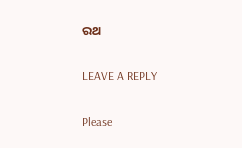ରଥ

LEAVE A REPLY

Please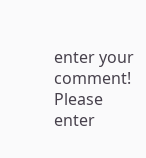enter your comment!
Please enter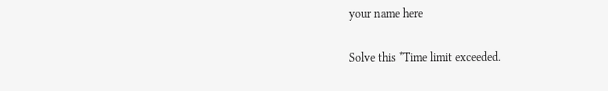your name here

Solve this *Time limit exceeded.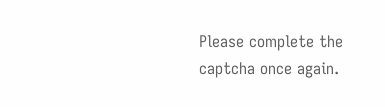Please complete the captcha once again.